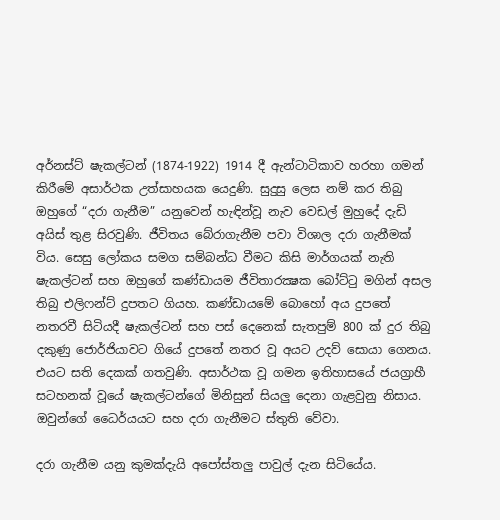අර්නස්ට් ෂැකල්ටන් (1874-1922) 1914 දී ඇන්ටාටිකාව හරහා ගමන් කිරීමේ අසාර්ථක උත්සාහයක යෙදුණි. සුදුසු ලෙස නම් කර තිබු ඔහුගේ “දරා ගැනීම” යනුවෙන් හැඳින්වූ නැව වෙඩල් මුහුදේ දැඩි අයිස් තුළ සිරවුණි. ජීවිතය බේරාගැනීම පවා විශාල දරා ගැනීමක් විය. සෙසු ලෝකය සමග සම්බන්ධ වීමට කිසි මාර්ගයක් නැති ෂැකල්ටන් සහ ඔහුගේ කණ්ඩායම ජීවිතාරක්‍ෂක බෝට්ටු මගින් අසල තිබු එලිෆන්ට් දුපතට ගියහ. කණ්ඩායමේ බොහෝ අය දුපතේ නතරවී සිටියදී ෂැකල්ටන් සහ පස් දෙනෙක් සැතපුම් 800 ක් දුර තිබු දකුණු ජොර්ජියාවට ගියේ දුපතේ නතර වූ අයට උදව් සොයා ගෙනය. එයට සති දෙකක් ගතවුණි. අසාර්ථක වූ ගමන ඉතිහාසයේ ජයග්‍රාහී සටහනක් වූයේ ෂැකල්ටන්ගේ මිනිසුන් සියලු දෙනා ගැළවුනු නිසාය. ඔවුන්ගේ ධෛර්යයට සහ දරා ගැනීමට ස්තුති වේවා.

දරා ගැනීම යනු කුමක්දැයි අපෝස්තලු පාවුල් දැන සිටියේය.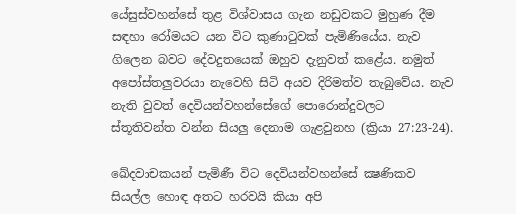යේසුස්වහන්සේ තුළ විශ්වාසය ගැන නඩුවකට මුහුණ දීම සඳහා රෝමයට යන විට කුණාටුවක් පැමිණියේය. නැව ගිලෙන බවට දේවදුතයෙක් ඔහුව දැනුවත් කළේය. නමුත් අපෝස්තලුවරයා නැවෙහි සිටි අයව දිරිමත්ව තැබුවේය. නැව නැති වුවත් දෙවියන්වහන්සේගේ පොරොන්දුවලට ස්තූතිවන්ත වන්න සියලු දෙනාම ගැළවුනහ (ක්‍රියා 27:23-24).

ඛේදවාචකයන් පැමිණී විට දෙවියන්වහන්සේ ක්‍ෂණිකව සියල්ල හොඳ අතට හරවයි කියා අපි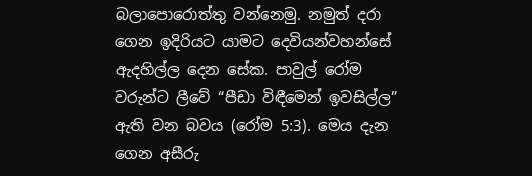බලාපොරොත්තු වන්නෙමු. නමුත් දරා ගෙන ඉදිරියට යාමට දෙවියන්වහන්සේ ඇදහිල්ල දෙන සේක. පාවුල් රෝම වරුන්ට ලීවේ “පීඩා විඳීමෙන් ඉවසිල්ල” ඇති වන බවය (රෝම 5:3). මෙය දැන ගෙන අසීරු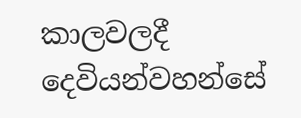කාලවලදී දෙවියන්වහන්සේ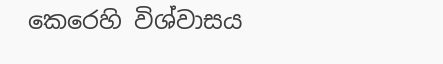කෙරෙහි විශ්වාසය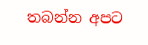තබන්න අපට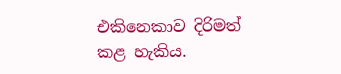එකිනෙකාව දිරිමත් කළ හැකිය.